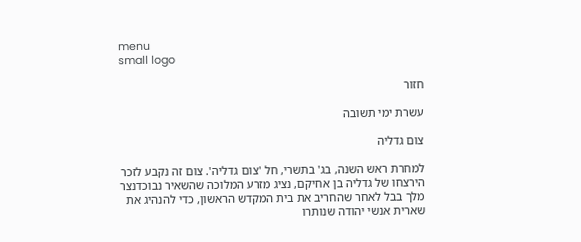menu
small logo

חזור

עשרת ימי תשובה

צום גדליה

למחרת ראש השנה, בג' בתשרי, חל 'צום גדליה'. צום זה נקבע לזכר הירצחו של גדליה בן אחיקם, נציג מזרע המלוכה שהשאיר נבוכדנצר מלך בבל לאחר שהחריב את בית המקדש הראשון, כדי להנהיג את שארית אנשי יהודה שנותרו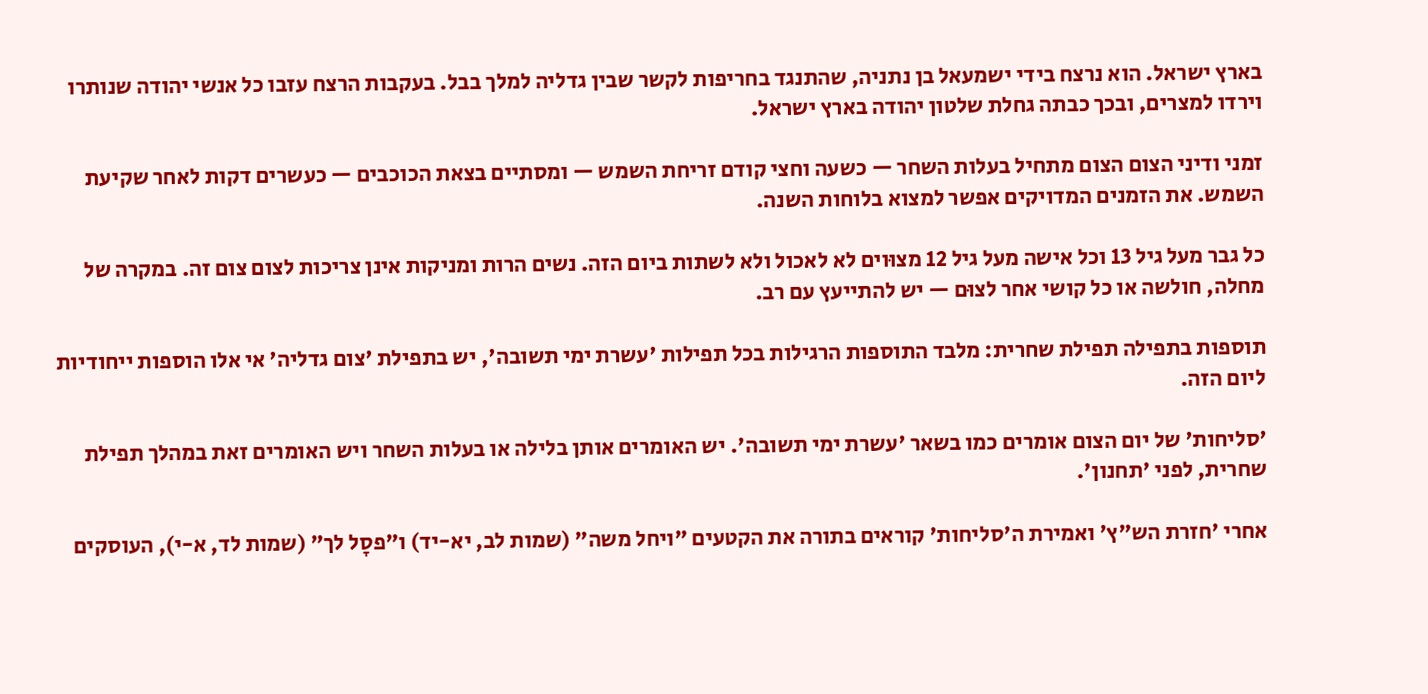בארץ ישראל. הוא נרצח בידי ישמעאל בן נתניה, שהתנגד בחריפות לקשר שבין גדליה למלך בבל. בעקבות הרצח עזבו כל אנשי יהודה שנותרו וירדו למצרים, ובכך כבתה גחלת שלטון יהודה בארץ ישראל.

זמני ודיני הצום הצום מתחיל בעלות השחר — כשעה וחצי קודם זריחת השמש — ומסתיים בצאת הכוכבים — כעשרים דקות לאחר שקיעת השמש. את הזמנים המדויקים אפשר למצוא בלוחות השנה.

כל גבר מעל גיל 13 וכל אישה מעל גיל 12 מצוּוים לא לאכול ולא לשתות ביום הזה. נשים הרות ומניקות אינן צריכות לצום צום זה. במקרה של מחלה, חולשה או כל קושי אחר לצוּם — יש להתייעץ עם רב.

תוספות בתפילה תפילת שחרית: מלבד התוספות הרגילות בכל תפילות 'עשרת ימי תשובה', יש בתפילת 'צום גדליה' אי אלו הוספות ייחודיות ליום הזה.

'סליחות' של יום הצום אומרים כמו בשאר 'עשרת ימי תשובה'. יש האומרים אותן בלילה או בעלות השחר ויש האומרים זאת במהלך תפילת שחרית, לפני 'תחנון'.

אחרי 'חזרת הש"ץ' ואמירת ה'סליחות' קוראים בתורה את הקטעים "ויחל משה" (שמות לב, יא-יד) ו"פסָל לך" (שמות לד, א-י), העוסקים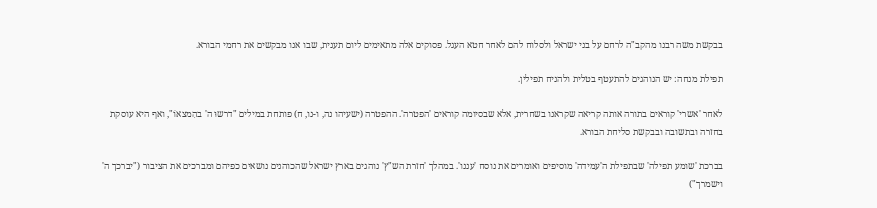בבקשת משה רבנו מהקב"ה לרחם על בני ישראל ולסלוח להם לאחר חטא העגל. פסוקים אלה מתאימים ליום תענית, שבו אנו מבקשים את רחמי הבורא.

תפילת מנחה: יש הנוהגים להתעטף בטלית ולהניח תפילין.

לאחר 'אשרי' קוראים בתורה אותה קריאה שקראנו בשחרית, אלא שבסיומה קוראים 'הפטרה'. ההפטרה (ישעיהו נה, ו-נו, ח) פותחת במילים "דרשוּ ה' בהִמצאוֹ", ואף היא עוסקת בחזרה ובתשובה ובבקשת סליחת הבורא.

בברכת 'שומע תפילה' שבתפילת ה'עמידה' מוסיפים ואומרים את נוסח 'עננו'. במהלך 'חזרת הש"ץ' נוהגים בארץ ישראל שהכוהנים נושאים כפיהם ומברכים את הציבור ("יברכך ה' וישמרך")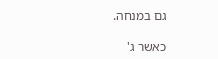גם במנחה.

כאשר ג'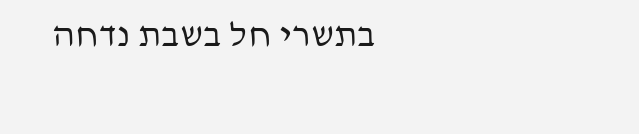בתשרי חל בשבת נדחה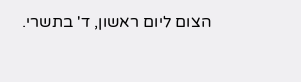הצום ליום ראשון, ד' בתשרי.